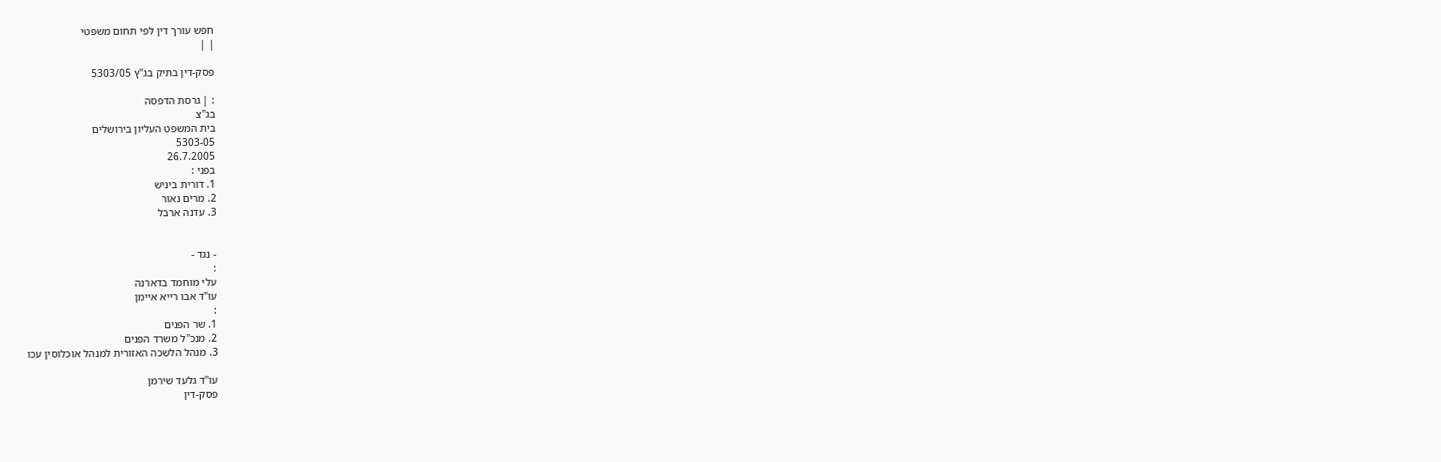חפש עורך דין לפי תחום משפטי
| |

פסק-דין בתיק בג"ץ 5303/05

: | גרסת הדפסה
בג"צ
בית המשפט העליון בירושלים
5303-05
26.7.2005
בפני :
1. דורית ביניש
2. מרים נאור
3. עדנה ארבל


- נגד -
:
עלי מוחמד בדארנה
עו"ד אבו רייא איימן
:
1. שר הפנים
2. מנכ"ל משרד הפנים
3. מנהל הלשכה האזורית למנהל אוכלוסין עכו

עו"ד גלעד שירמן
פסק-דין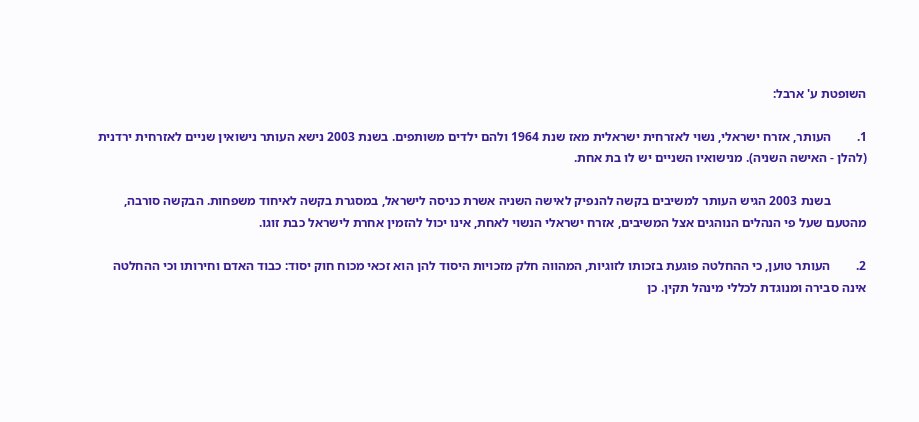השופטת ע' ארבל:

1.        העותר, אזרח ישראלי, נשוי לאזרחית ישראלית מאז שנת 1964 ולהם ילדים משותפים. בשנת 2003 נישא העותר נישואין שניים לאזרחית ירדנית (להלן - האישה השניה). מנישואיו השניים יש לו בת אחת.

           בשנת 2003 הגיש העותר למשיבים בקשה להנפיק לאישה השניה אשרת כניסה לישראל, במסגרת בקשה לאיחוד משפחות. הבקשה סורבה, מהטעם שעל פי הנהלים הנוהגים אצל המשיבים, אזרח ישראלי הנשוי לאחת, אינו יכול להזמין אחרת לישראל כבת זוגו.

2.        העותר טוען, כי ההחלטה פוגעת בזכותו לזוגיות, המהווה חלק מזכויות היסוד להן הוא זכאי מכוח חוק יסוד: כבוד האדם וחירותו וכי ההחלטה אינה סבירה ומנוגדת לכללי מינהל תקין. כן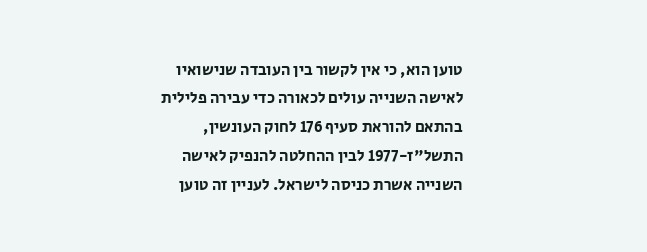טוען הוא, כי אין לקשור בין העובדה שנישואיו לאישה השנייה עולים לכאורה כדי עבירה פלילית בהתאם להוראת סעיף 176 לחוק העונשין, התשל"ז-1977 לבין ההחלטה להנפיק לאישה השנייה אשרת כניסה לישראל. לעניין זה טוען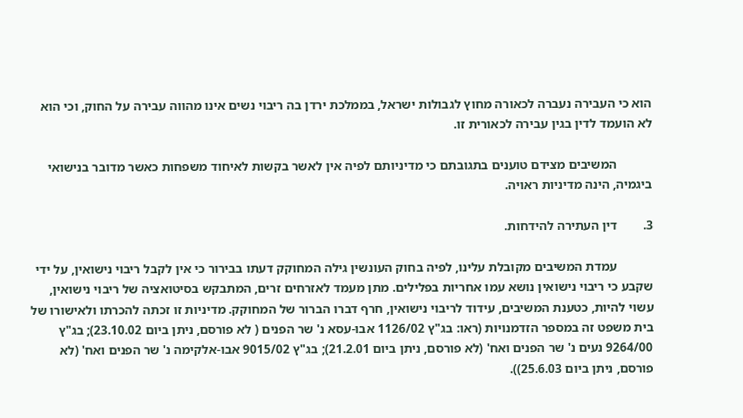הוא כי העבירה נעברה לכאורה מחוץ לגבולות ישראל, בממלכת ירדן בה ריבוי נשים אינו מהווה עבירה על החוק, וכי הוא לא הועמד לדין בגין עבירה לכאורית זו.

           המשיבים מצידם טוענים בתגובתם כי מדיניותם לפיה אין לאשר בקשות לאיחוד משפחות כאשר מדובר בנישואי ביגמיה, הינה מדיניות ראויה.

3.        דין העתירה להידחות.

           עמדת המשיבים מקובלת עלינו, לפיה בחוק העונשין גילה המחוקק דעתו בבירור כי אין לקבל ריבוי נישואין, על ידי שקבע כי ריבוי נישואין נושא עמו אחריות בפלילים. מתן מעמד לאזרחים זרים, המתבקש בסיטואציה של ריבוי נישואין, עשוי להיות, כטענת המשיבים, עידוד לריבוי נישואין, חרף דברו הברור של המחוקק. מדיניות זו זכתה להכרתו ולאישורו של בית משפט זה במספר הזדמנויות (ראו: בג"ץ 1126/02 אבו-עסא נ' שר הפנים ( לא פורסם, ניתן ביום 23.10.02); בג"ץ 9264/00 נעים נ' שר הפנים ואח' (לא פורסם, ניתן ביום 21.2.01); בג"ץ 9015/02 אבו-אלקימה נ' שר הפנים ואח' (לא פורסם, ניתן ביום 25.6.03)).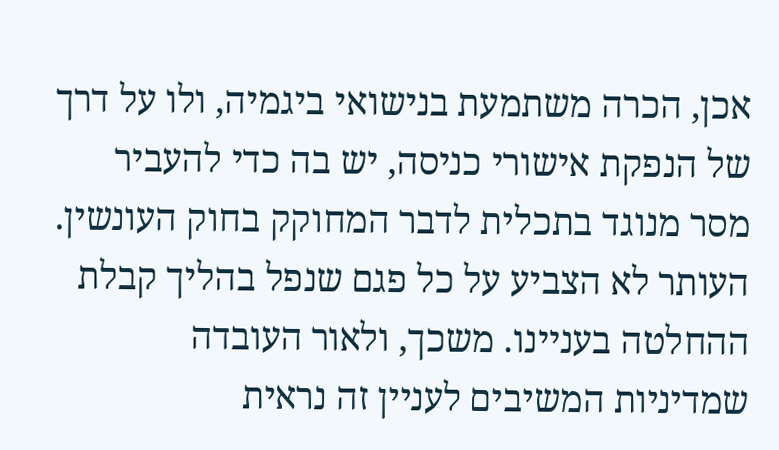אכן, הכרה משתמעת בנישואי ביגמיה, ולו על דרך של הנפקת אישורי כניסה, יש בה כדי להעביר מסר מנוגד בתכלית לדבר המחוקק בחוק העונשין. העותר לא הצביע על כל פגם שנפל בהליך קבלת ההחלטה בעניינו. משכך, ולאור העובדה שמדיניות המשיבים לעניין זה נראית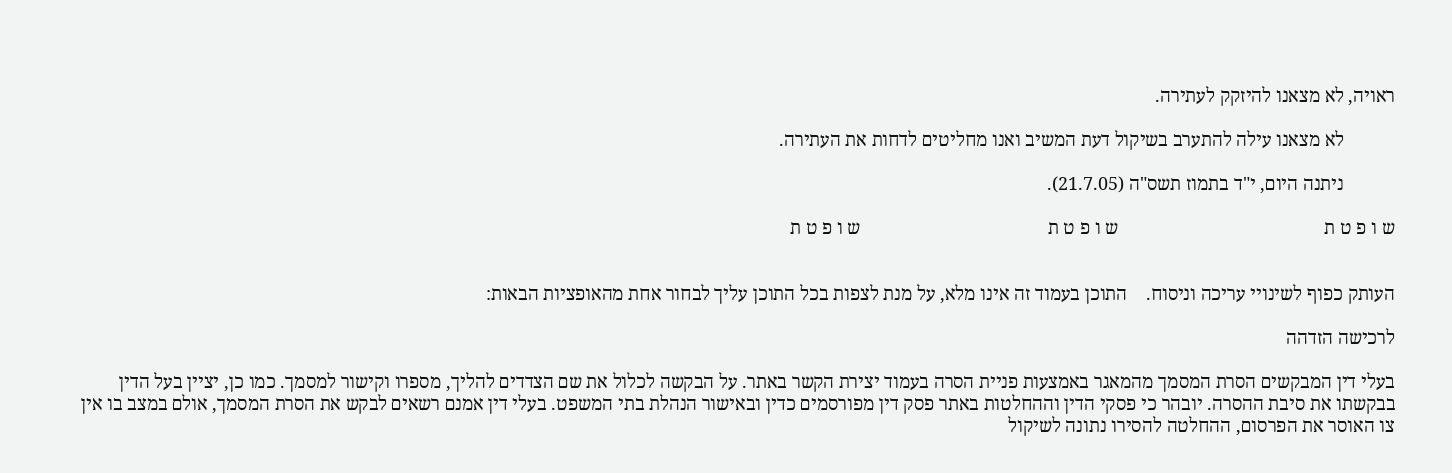ראויה, לא מצאנו להיזקק לעתירה.

           לא מצאנו עילה להתערב בשיקול דעת המשיב ואנו מחליטים לדחות את העתירה.

           ניתנה היום, י"ד בתמוז תשס"ה (21.7.05).

ש ו פ ט ת                                            ש ו פ ט ת                                        ש ו פ ט ת


העותק כפוף לשינויי עריכה וניסוח.    התוכן בעמוד זה אינו מלא, על מנת לצפות בכל התוכן עליך לבחור אחת מהאופציות הבאות:

לרכישה הזדהה

בעלי דין המבקשים הסרת המסמך מהמאגר באמצעות פניית הסרה בעמוד יצירת הקשר באתר. על הבקשה לכלול את שם הצדדים להליך, מספרו וקישור למסמך. כמו כן, יציין בעל הדין בבקשתו את סיבת ההסרה. יובהר כי פסקי הדין וההחלטות באתר פסק דין מפורסמים כדין ובאישור הנהלת בתי המשפט. בעלי דין אמנם רשאים לבקש את הסרת המסמך, אולם במצב בו אין צו האוסר את הפרסום, ההחלטה להסירו נתונה לשיקול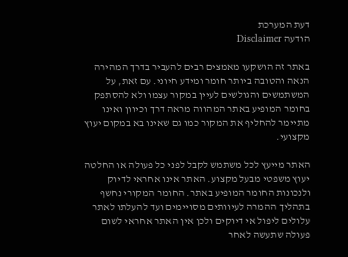דעת המערכת
הודעה Disclaimer

באתר זה הושקעו מאמצים רבים להעביר בדרך המהירה הנאה והטובה ביותר חומר ומידע חיוני. עם זאת, על המשתמשים והגולשים לעיין במקור עצמו ולא להסתפק בחומר המופיע באתר המהווה מראה דרך וכיוון ואינו מתיימר להחליף את המקור כמו גם שאינו בא במקום יעוץ מקצועי.

האתר מייעץ לכל משתמש לקבל לפני כל פעולה או החלטה יעוץ משפטי מבעל מקצוע. האתר אינו אחראי לדיוק ולנכונות החומר המופיע באתר. החומר המקורי נחשף בתהליך ההמרה לעיוותים מסויימים ועד להעלתו לאתר עלולים ליפול אי דיוקים ולכן אין האתר אחראי לשום פעולה שתעשה לאחר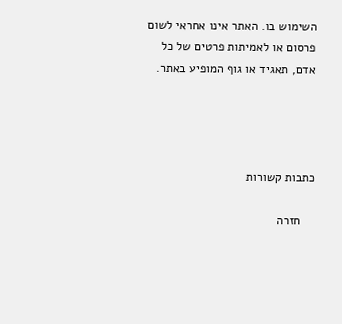השימוש בו. האתר אינו אחראי לשום פרסום או לאמיתות פרטים של כל אדם, תאגיד או גוף המופיע באתר.




כתבות קשורות

    חזרה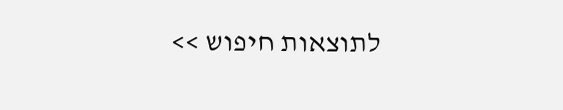לתוצאות חיפוש >>